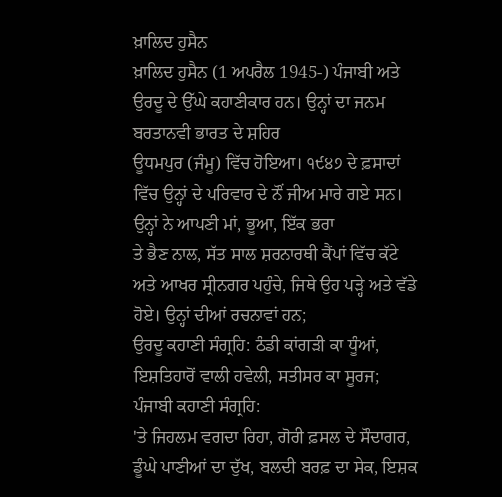ਖ਼ਾਲਿਦ ਹੁਸੈਨ
ਖ਼ਾਲਿਦ ਹੁਸੈਨ (1 ਅਪਰੈਲ 1945-) ਪੰਜਾਬੀ ਅਤੇ ਉਰਦੂ ਦੇ ਉੱਘੇ ਕਹਾਣੀਕਾਰ ਹਨ। ਉਨ੍ਹਾਂ ਦਾ ਜਨਮ ਬਰਤਾਨਵੀ ਭਾਰਤ ਦੇ ਸ਼ਹਿਰ
ਊਧਮਪੁਰ (ਜੰਮੂ) ਵਿੱਚ ਹੋਇਆ। ੧੯੪੭ ਦੇ ਫ਼ਸਾਦਾਂ ਵਿੱਚ ਉਨ੍ਹਾਂ ਦੇ ਪਰਿਵਾਰ ਦੇ ਨੌਂ ਜੀਅ ਮਾਰੇ ਗਏ ਸਨ। ਉਨ੍ਹਾਂ ਨੇ ਆਪਣੀ ਮਾਂ, ਭੂਆ, ਇੱਕ ਭਰਾ
ਤੇ ਭੈਣ ਨਾਲ, ਸੱਤ ਸਾਲ ਸ਼ਰਨਾਰਥੀ ਕੈਂਪਾਂ ਵਿੱਚ ਕੱਟੇ ਅਤੇ ਆਖਰ ਸ੍ਰੀਨਗਰ ਪਹੁੰਚੇ, ਜਿਥੇ ਉਹ ਪੜ੍ਹੇ ਅਤੇ ਵੱਡੇ ਹੋਏ। ਉਨ੍ਹਾਂ ਦੀਆਂ ਰਚਨਾਵਾਂ ਹਨ;
ਉਰਦੂ ਕਹਾਣੀ ਸੰਗ੍ਰਹਿ: ਠੰਡੀ ਕਾਂਗੜੀ ਕਾ ਧੂੰਆਂ, ਇਸ਼ਤਿਹਾਰੋਂ ਵਾਲੀ ਹਵੇਲੀ, ਸਤੀਸਰ ਕਾ ਸੂਰਜ; ਪੰਜਾਬੀ ਕਹਾਣੀ ਸੰਗ੍ਰਹਿ:
'ਤੇ ਜਿਹਲਮ ਵਗਦਾ ਰਿਹਾ, ਗੋਰੀ ਫ਼ਸਲ ਦੇ ਸੌਦਾਗਰ, ਡੂੰਘੇ ਪਾਣੀਆਂ ਦਾ ਦੁੱਖ, ਬਲਦੀ ਬਰਫ਼ ਦਾ ਸੇਕ, ਇਸ਼ਕ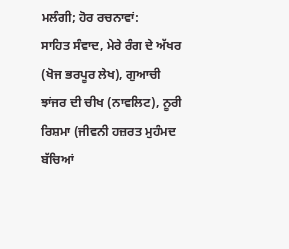ਮਲੰਗੀ; ਹੋਰ ਰਚਨਾਵਾਂ:
ਸਾਹਿਤ ਸੰਵਾਦ, ਮੇਰੇ ਰੰਗ ਦੇ ਅੱਖਰ (ਖੋਜ ਭਰਪੂਰ ਲੇਖ), ਗੁਆਚੀ ਝਾਂਜਰ ਦੀ ਚੀਖ (ਨਾਵਲਿਟ), ਨੂਰੀ ਰਿਸ਼ਮਾ (ਜੀਵਨੀ ਹਜ਼ਰਤ ਮੁਹੰਮਦ
ਬੱਚਿਆਂ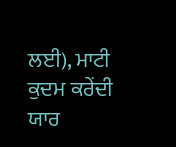ਲਈ), ਮਾਟੀ ਕੁਦਮ ਕਰੇਂਦੀ ਯਾਰ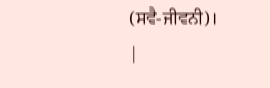(ਸਵੈ-ਜੀਵਨੀ)।
|